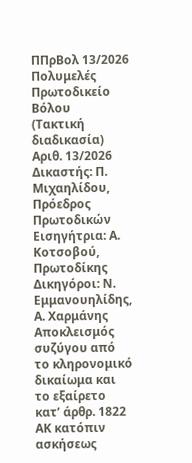ΠΠρΒολ 13/2026
Πολυμελές Πρωτοδικείο Βόλου
(Τακτική διαδικασία)
Αριθ. 13/2026
Δικαστής: Π. Μιχαηλίδου, Πρόεδρος Πρωτοδικών
Εισηγήτρια: Α. Κοτσοβού, Πρωτοδίκης
Δικηγόροι: Ν. Εμμανουηλίδης, Α. Χαρμάνης
Αποκλεισμός συζύγου από το κληρονομικό δικαίωμα και το εξαίρετο κατ’ άρθρ. 1822 ΑΚ κατόπιν ασκήσεως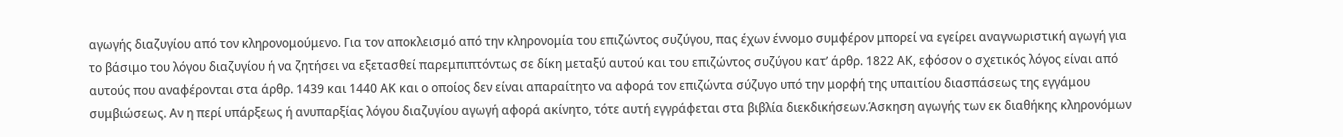αγωγής διαζυγίου από τον κληρονομούμενο. Για τον αποκλεισμό από την κληρονομία του επιζώντος συζύγου, πας έχων έννομο συμφέρον μπορεί να εγείρει αναγνωριστική αγωγή για το βάσιμο του λόγου διαζυγίου ή να ζητήσει να εξετασθεί παρεμπιπτόντως σε δίκη μεταξύ αυτού και του επιζώντος συζύγου κατ’ άρθρ. 1822 ΑΚ, εφόσον ο σχετικός λόγος είναι από αυτούς που αναφέρονται στα άρθρ. 1439 και 1440 ΑΚ και ο οποίος δεν είναι απαραίτητο να αφορά τον επιζώντα σύζυγο υπό την μορφή της υπαιτίου διασπάσεως της εγγάμου συμβιώσεως. Αν η περί υπάρξεως ή ανυπαρξίας λόγου διαζυγίου αγωγή αφορά ακίνητο, τότε αυτή εγγράφεται στα βιβλία διεκδικήσεων.Άσκηση αγωγής των εκ διαθήκης κληρονόμων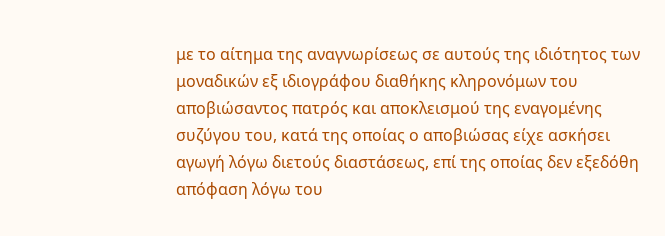με το αίτημα της αναγνωρίσεως σε αυτούς της ιδιότητος των μοναδικών εξ ιδιογράφου διαθήκης κληρονόμων του αποβιώσαντος πατρός και αποκλεισμού της εναγομένης συζύγου του, κατά της οποίας ο αποβιώσας είχε ασκήσει αγωγή λόγω διετούς διαστάσεως, επί της οποίας δεν εξεδόθη απόφαση λόγω του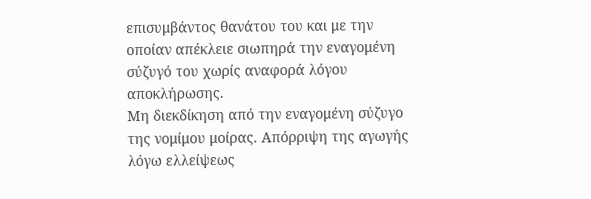επισυμβάντος θανάτου του και με την οποίαν απέκλειε σιωπηρά την εναγομένη σύζυγό του χωρίς αναφορά λόγου αποκλήρωσης.
Μη διεκδίκηση από την εναγομένη σύζυγο της νομίμου μοίρας. Απόρριψη της αγωγής λόγω ελλείψεως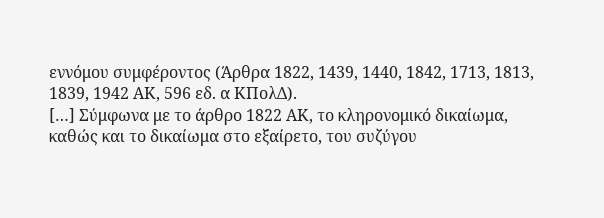εννόμου συμφέροντος (Άρθρα 1822, 1439, 1440, 1842, 1713, 1813, 1839, 1942 ΑΚ, 596 εδ. α ΚΠολΔ).
[…] Σύμφωνα με το άρθρο 1822 ΑΚ, το κληρονομικό δικαίωμα, καθώς και το δικαίωμα στο εξαίρετο, του συζύγου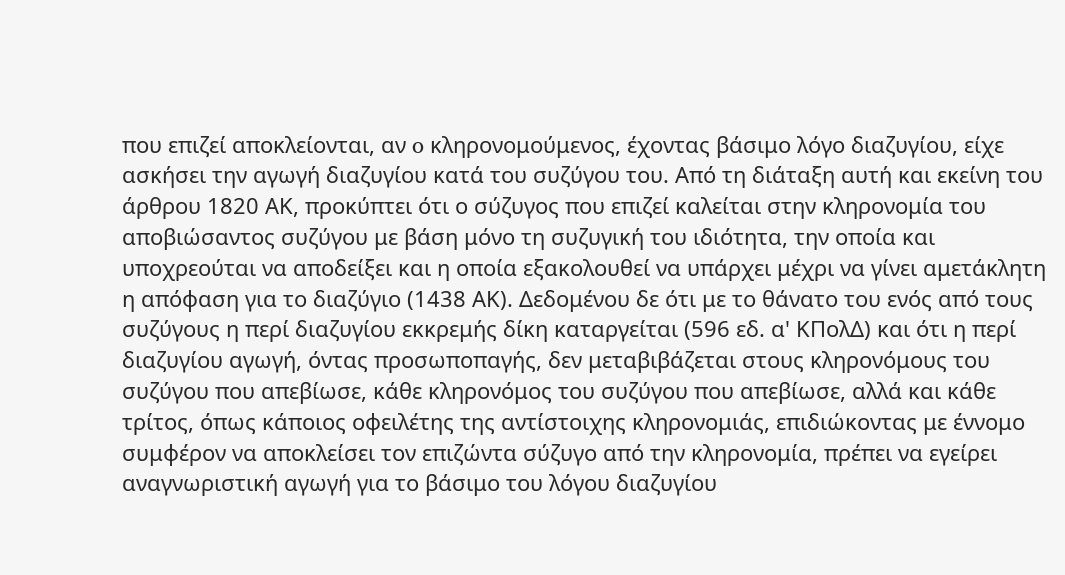που επιζεί αποκλείονται, αν o κληρονομούμενος, έχοντας βάσιμο λόγο διαζυγίου, είχε ασκήσει την αγωγή διαζυγίου κατά του συζύγου του. Από τη διάταξη αυτή και εκείνη του άρθρου 1820 ΑΚ, προκύπτει ότι ο σύζυγος που επιζεί καλείται στην κληρονομία του αποβιώσαντος συζύγου με βάση μόνο τη συζυγική του ιδιότητα, την οποία και υποχρεούται να αποδείξει και η οποία εξακολουθεί να υπάρχει μέχρι να γίνει αμετάκλητη η απόφαση για το διαζύγιο (1438 ΑΚ). Δεδομένου δε ότι με το θάνατο του ενός από τους συζύγους η περί διαζυγίου εκκρεμής δίκη καταργείται (596 εδ. α' ΚΠολΔ) και ότι η περί διαζυγίου αγωγή, όντας προσωποπαγής, δεν μεταβιβάζεται στους κληρονόμους του συζύγου που απεβίωσε, κάθε κληρονόμος του συζύγου που απεβίωσε, αλλά και κάθε τρίτος, όπως κάποιος οφειλέτης της αντίστοιχης κληρονομιάς, επιδιώκοντας με έννομο συμφέρον να αποκλείσει τον επιζώντα σύζυγο από την κληρονομία, πρέπει να εγείρει αναγνωριστική αγωγή για το βάσιμο του λόγου διαζυγίου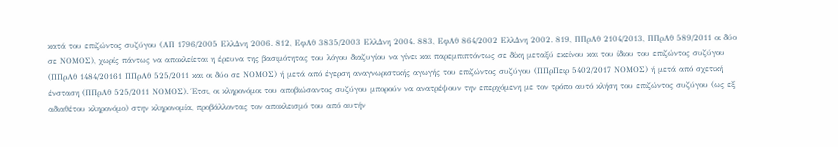κατά του επιζώντος συζύγου (ΑΠ 1796/2005 ΕλλΔνη 2006. 812, ΕφΑθ 3835/2003 ΕλλΔνη 2004. 883, ΕφΑθ 864/2002 ΕλλΔνη 2002. 819, ΠΠρΑθ 2104/2013, ΠΠρΑθ 589/2011 οι δύο σε ΝΟΜΟΣ), χωρίς πάντως να αποκλείεται η έρευνα της βασιμότητας του λόγου διαζυγίου να γίνει και παρεμπιπτόντως σε δίκη μεταξύ εκείνου και του ίδιου του επιζώντος συζύγου (ΠΠρΑθ 1484/20161 ΠΠρΑθ 525/2011 και οι δύο σε ΝΟΜΟΣ) ή μετά από έγερση αναγνωριστικής αγωγής του επιζώντος συζύγου (ΠΠρΠειρ 5402/2017 ΝΟΜΟΣ) ή μετά από σχετική ένσταση (ΠΠρΑθ 525/2011 ΝΟΜΟΣ). Έτσι, οι κληρονόμοι του αποβιώσαντος συζύγου μπορούν να ανατρέψουν την επερχόμενη με τον τρόπο αυτό κλήση του επιζώντος συζύγου (ως εξ αδιαθέτου κληρονόμο) στην κληρονομία, προβάλλοντας τον αποκλεισμό του από αυτήν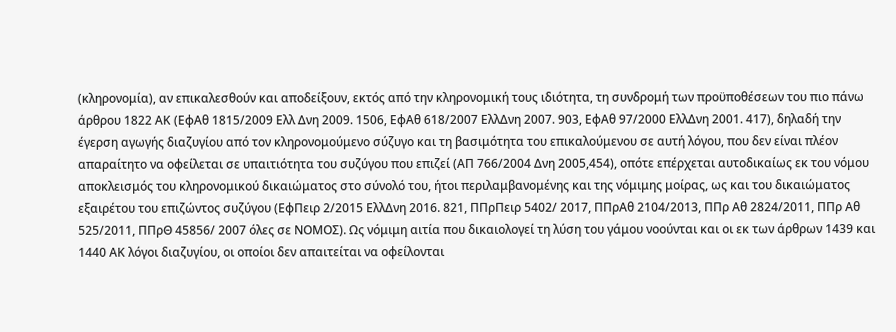(κληρονομία), αν επικαλεσθούν και αποδείξουν, εκτός από την κληρονομική τους ιδιότητα, τη συνδρομή των προϋποθέσεων του πιο πάνω άρθρου 1822 ΑΚ (ΕφΑθ 1815/2009 Ελλ Δνη 2009. 1506, ΕφΑθ 618/2007 ΕλλΔνη 2007. 903, ΕφΑθ 97/2000 ΕλλΔνη 2001. 417), δηλαδή την έγερση αγωγής διαζυγίου από τον κληρονομούμενο σύζυγο και τη βασιμότητα του επικαλούμενου σε αυτή λόγου, που δεν είναι πλέον απαραίτητο να οφείλεται σε υπαιτιότητα του συζύγου που επιζεί (ΑΠ 766/2004 Δνη 2005,454), οπότε επέρχεται αυτοδικαίως εκ του νόμου αποκλεισμός του κληρονομικού δικαιώματος στο σύνολό του, ήτοι περιλαμβανομένης και της νόμιμης μοίρας, ως και του δικαιώματος εξαιρέτου του επιζώντος συζύγου (ΕφΠειρ 2/2015 ΕλλΔνη 2016. 821, ΠΠρΠειρ 5402/ 2017, ΠΠρΑθ 2104/2013, ΠΠρ Αθ 2824/2011, ΠΠρ Αθ 525/2011, ΠΠρΘ 45856/ 2007 όλες σε ΝΟΜΟΣ). Ως νόμιμη αιτία που δικαιολογεί τη λύση του γάμου νοούνται και οι εκ των άρθρων 1439 και 1440 ΑΚ λόγοι διαζυγίου, οι οποίοι δεν απαιτείται να οφείλονται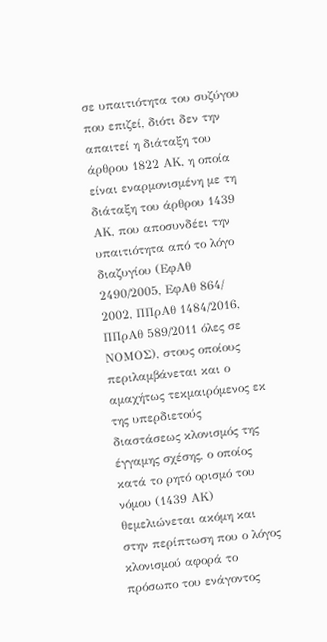σε υπαιτιότητα του συζύγου που επιζεί, διότι δεν την απαιτεί η διάταξη του άρθρου 1822 ΑΚ, η οποία είναι εναρμονισμένη με τη διάταξη του άρθρου 1439 ΑΚ, που αποσυνδέει την υπαιτιότητα από το λόγο διαζυγίου (ΕφΑθ 2490/2005, ΕφΑθ 864/ 2002, ΠΠρΑθ 1484/2016, ΠΠρΑθ 589/2011 όλες σε ΝΟΜΟΣ), στους οποίους περιλαμβάνεται και ο αμαχήτως τεκμαιρόμενος εκ της υπερδιετούς διαστάσεως κλονισμός της έγγαμης σχέσης, ο οποίος κατά το ρητό ορισμό του νόμου (1439 ΑΚ) θεμελιώνεται ακόμη και στην περίπτωση που ο λόγος κλονισμού αφορά το πρόσωπο του ενάγοντος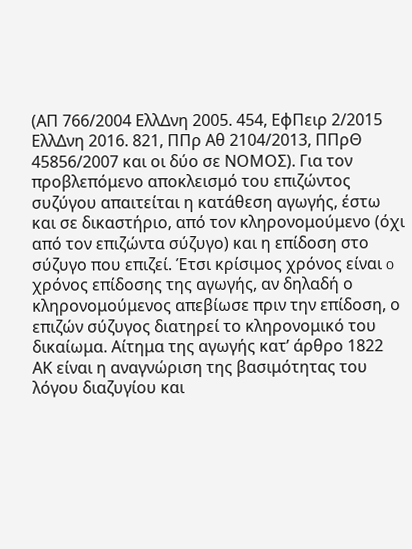(ΑΠ 766/2004 ΕλλΔνη 2005. 454, ΕφΠειρ 2/2015 ΕλλΔνη 2016. 821, ΠΠρ Αθ 2104/2013, ΠΠρΘ 45856/2007 και οι δύο σε ΝΟΜΟΣ). Για τον προβλεπόμενο αποκλεισμό του επιζώντος συζύγου απαιτείται η κατάθεση αγωγής, έστω και σε δικαστήριο, από τον κληρονομούμενο (όχι από τον επιζώντα σύζυγο) και η επίδοση στο σύζυγο που επιζεί. Έτσι κρίσιμος χρόνος είναι o χρόνος επίδοσης της αγωγής, αν δηλαδή ο κληρονομούμενος απεβίωσε πριν την επίδοση, ο επιζών σύζυγος διατηρεί το κληρονομικό του δικαίωμα. Αίτημα της αγωγής κατ’ άρθρο 1822 ΑΚ είναι η αναγνώριση της βασιμότητας του λόγου διαζυγίου και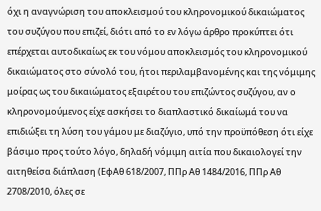όχι η αναγνώριση του αποκλεισμού του κληρονομικού δικαιώματος του συζύγου που επιζεί, διότι από το εν λόγω άρθρο προκύπτει ότι επέρχεται αυτοδικαίως εκ του νόμου αποκλεισμός του κληρονομικού δικαιώματος στο σύνολό του, ήτοι περιλαμβανομένης και της νόμιμης μοίρας ως του δικαιώματος εξαιρέτου του επιζώντος συζύγου, αν ο κληρονομούμενος είχε ασκήσει το διαπλαστικό δικαίωμά του να επιδιώξει τη λύση του γάμου με διαζύγιο, υπό την προϋπόθεση ότι είχε βάσιμο προς τούτο λόγο, δηλαδή νόμιμη αιτία που δικαιολογεί την αιτηθείσα διάπλαση (ΕφΑθ 618/2007, ΠΠρ Αθ 1484/2016, ΠΠρ Αθ 2708/2010, όλες σε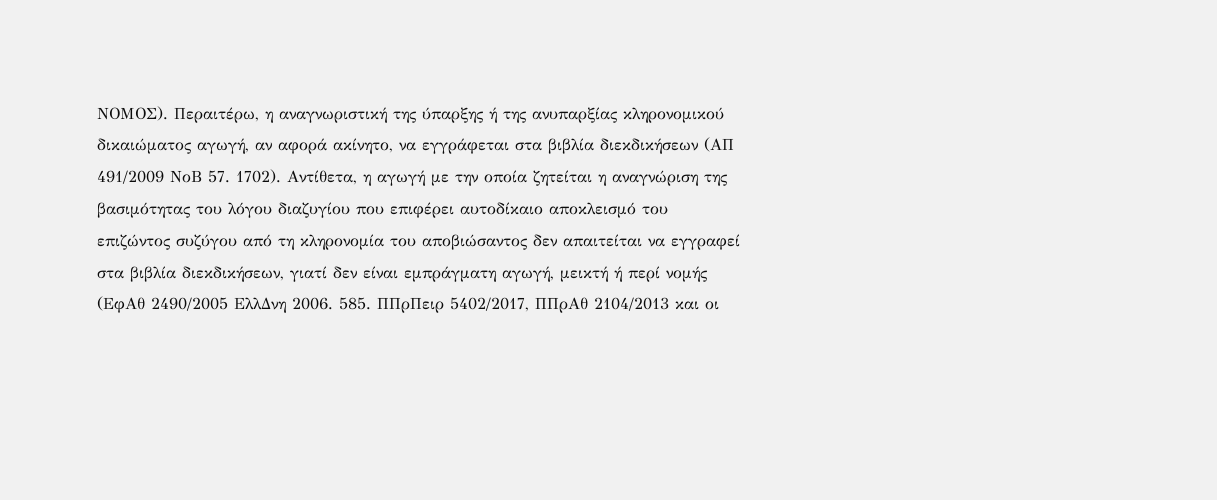ΝΟΜΟΣ). Περαιτέρω, η αναγνωριστική της ύπαρξης ή της ανυπαρξίας κληρονομικού δικαιώματος αγωγή, αν αφορά ακίνητο, να εγγράφεται στα βιβλία διεκδικήσεων (ΑΠ 491/2009 ΝοΒ 57. 1702). Αντίθετα, η αγωγή με την οποία ζητείται η αναγνώριση της βασιμότητας του λόγου διαζυγίου που επιφέρει αυτοδίκαιο αποκλεισμό του επιζώντος συζύγου από τη κληρονομία του αποβιώσαντος δεν απαιτείται να εγγραφεί στα βιβλία διεκδικήσεων, γιατί δεν είναι εμπράγματη αγωγή, μεικτή ή περί νομής (ΕφΑθ 2490/2005 ΕλλΔνη 2006. 585. ΠΠρΠειρ 5402/2017, ΠΠρΑθ 2104/2013 και οι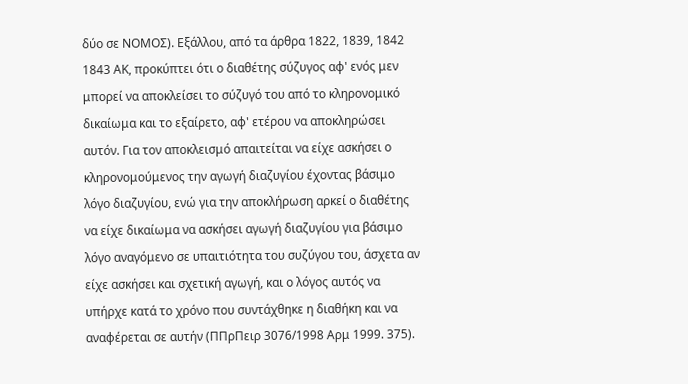δύο σε ΝΟΜΟΣ). Εξάλλου, από τα άρθρα 1822, 1839, 1842 1843 ΑΚ, προκύπτει ότι ο διαθέτης σύζυγος αφ' ενός μεν μπορεί να αποκλείσει το σύζυγό του από το κληρονομικό δικαίωμα και το εξαίρετο, αφ' ετέρου να αποκληρώσει αυτόν. Για τον αποκλεισμό απαιτείται να είχε ασκήσει ο κληρονομούμενος την αγωγή διαζυγίου έχοντας βάσιμο λόγο διαζυγίου, ενώ για την αποκλήρωση αρκεί ο διαθέτης να είχε δικαίωμα να ασκήσει αγωγή διαζυγίου για βάσιμο λόγο αναγόμενο σε υπαιτιότητα του συζύγου του, άσχετα αν είχε ασκήσει και σχετική αγωγή, και ο λόγος αυτός να υπήρχε κατά το χρόνο που συντάχθηκε η διαθήκη και να αναφέρεται σε αυτήν (ΠΠρΠειρ 3076/1998 Αρμ 1999. 375).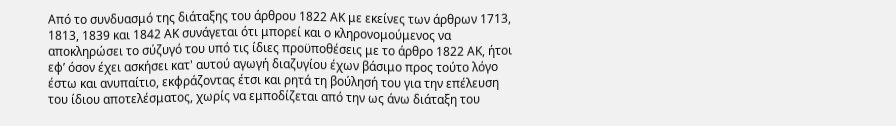Από το συνδυασμό της διάταξης του άρθρου 1822 ΑΚ με εκείνες των άρθρων 1713, 1813, 1839 και 1842 ΑΚ συνάγεται ότι μπορεί και ο κληρονομούμενος να αποκληρώσει το σύζυγό του υπό τις ίδιες προϋποθέσεις με το άρθρο 1822 ΑΚ, ήτοι εφ’ όσον έχει ασκήσει κατ' αυτού αγωγή διαζυγίου έχων βάσιμο προς τούτο λόγο έστω και ανυπαίτιο, εκφράζοντας έτσι και ρητά τη βούλησή του για την επέλευση του ίδιου αποτελέσματος, χωρίς να εμποδίζεται από την ως άνω διάταξη του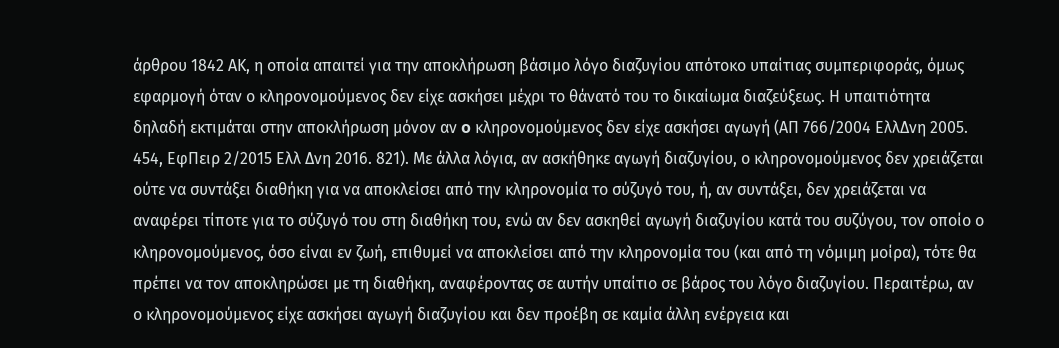άρθρου 1842 ΑΚ, η οποία απαιτεί για την αποκλήρωση βάσιμο λόγο διαζυγίου απότοκο υπαίτιας συμπεριφοράς, όμως εφαρμογή όταν ο κληρονομούμενος δεν είχε ασκήσει μέχρι το θάνατό του το δικαίωμα διαζεύξεως. Η υπαιτιότητα δηλαδή εκτιμάται στην αποκλήρωση μόνον αν o κληρονομούμενος δεν είχε ασκήσει αγωγή (ΑΠ 766/2004 ΕλλΔνη 2005. 454, ΕφΠειρ 2/2015 Ελλ Δνη 2016. 821). Με άλλα λόγια, αν ασκήθηκε αγωγή διαζυγίου, ο κληρονομούμενος δεν χρειάζεται ούτε να συντάξει διαθήκη για να αποκλείσει από την κληρονομία το σύζυγό του, ή, αν συντάξει, δεν χρειάζεται να αναφέρει τίποτε για το σύζυγό του στη διαθήκη του, ενώ αν δεν ασκηθεί αγωγή διαζυγίου κατά του συζύγου, τον οποίο ο κληρονομούμενος, όσο είναι εν ζωή, επιθυμεί να αποκλείσει από την κληρονομία του (και από τη νόμιμη μοίρα), τότε θα πρέπει να τον αποκληρώσει με τη διαθήκη, αναφέροντας σε αυτήν υπαίτιο σε βάρος του λόγο διαζυγίου. Περαιτέρω, αν ο κληρονομούμενος είχε ασκήσει αγωγή διαζυγίου και δεν προέβη σε καμία άλλη ενέργεια και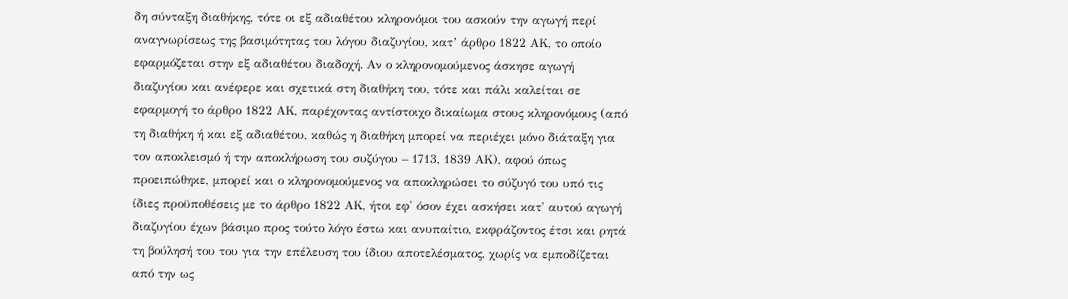δη σύνταξη διαθήκης, τότε οι εξ αδιαθέτου κληρονόμοι του ασκούν την αγωγή περί αναγνωρίσεως της βασιμότητας του λόγου διαζυγίου, κατ’ άρθρο 1822 ΑΚ, το οποίο εφαρμόζεται στην εξ αδιαθέτου διαδοχή. Αν ο κληρονομούμενος άσκησε αγωγή διαζυγίου και ανέφερε και σχετικά στη διαθήκη του, τότε και πάλι καλείται σε εφαρμογή το άρθρο 1822 ΑΚ, παρέχοντας αντίστοιχο δικαίωμα στους κληρονόμους (από τη διαθήκη ή και εξ αδιαθέτου, καθώς η διαθήκη μπορεί να περιέχει μόνο διάταξη για τον αποκλεισμό ή την αποκλήρωση του συζύγου – 1713, 1839 ΑΚ), αφού όπως προειπώθηκε, μπορεί και ο κληρονομούμενος να αποκληρώσει το σύζυγό του υπό τις ίδιες προϋποθέσεις με το άρθρο 1822 ΑΚ, ήτοι εφ' όσον έχει ασκήσει κατ' αυτού αγωγή διαζυγίου έχων βάσιμο προς τούτο λόγο έστω και ανυπαίτιο, εκφράζοντος έτσι και ρητά τη βούλησή του του για την επέλευση του ίδιου αποτελέσματος, χωρίς να εμποδίζεται από την ως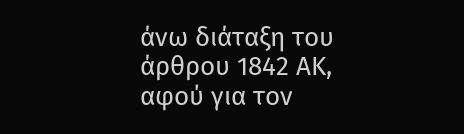άνω διάταξη του άρθρου 1842 ΑΚ, αφού για τον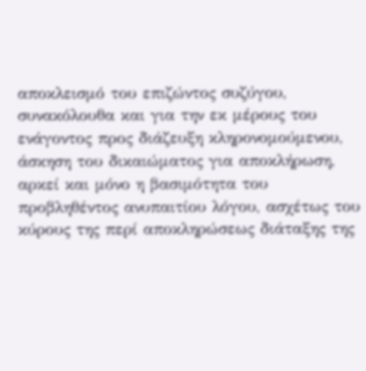αποκλεισμό του επιζώντος συζύγου, συνακόλουθα και για την εκ μέρους του ενάγοντος προς διάζευξη κληρονομούμενου, άσκηση του δικαιώματος για αποκλήρωση, αρκεί και μόνο η βασιμότητα του προβληθέντος ανυπαιτίου λόγου, ασχέτως του κύρους της περί αποκληρώσεως διάταξης της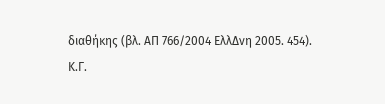διαθήκης (βλ. ΑΠ 766/2004 ΕλλΔνη 2005. 454).
Κ.Γ.